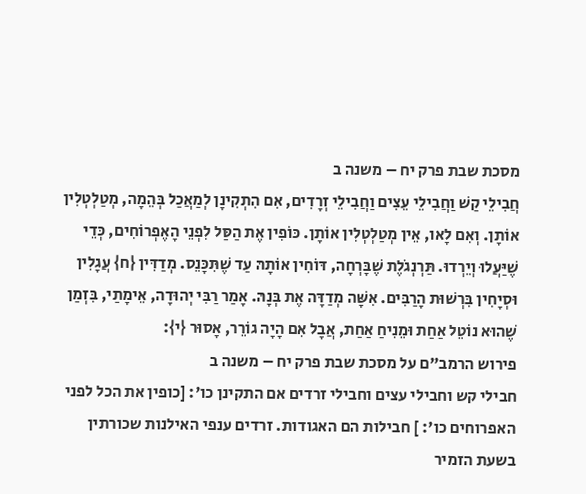מסכת שבת פרק יח – משנה ב
חֲבִילֵי קַשׁ וַחֲבִילֵי עֵצִים וַחֲבִילֵי זְרָדִים, אִם הִתְקִינָן לְמַאֲכַל בְּהֵמָה, מְטַלְטְלִין אוֹתָן. וְאִם לָאו, אֵין מְטַלְטְלִין אוֹתָן. כּוֹפִין אֶת הַסַּל לִפְנֵי הָאֶפְרוֹחִים, כְּדֵי שֶׁיַּעֲלוּ וְיֵרְדוּ. תַּרְנְגֹלֶת שֶׁבָּרְחָה, דּוֹחִין אוֹתָהּ עַד שֶׁתִּכָּנֵס. מְדַדִּין {ח} עֲגָלִין וּסְיָחִין בִּרְשׁוּת הָרַבִּים. אִשָּׁה מְדַדָּה אֶת בְּנָהּ. אָמַר רַבִּי יְהוּדָה, אֵימָתַי, בִּזְמַן שֶׁהוּא נוֹטֵל אַחַת וּמֵנִיחַ אַחַת, אֲבָל אִם הָיָה גוֹרֵר, אָסוּר {י}:
פירוש הרמב"ם על מסכת שבת פרק יח – משנה ב
חבילי קש וחבילי עצים וחבילי זרדים אם התקינן כו': [כופין את הכל לפני האפרוחים כו': ] חבילות הם האגודות. זרדים ענפי האילנות שכורתין בשעת הזמיר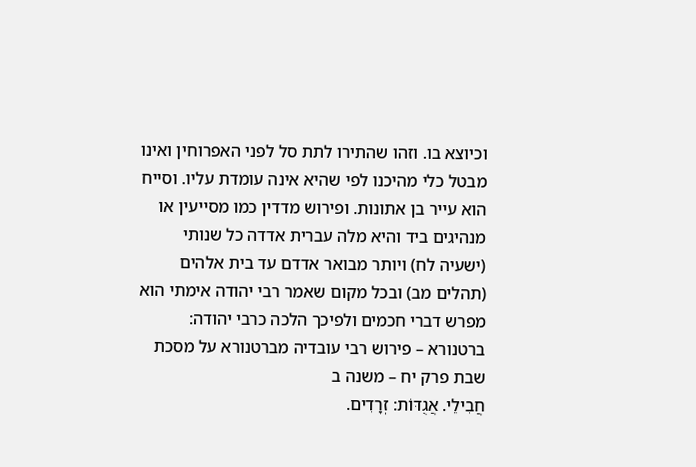וכיוצא בו. וזהו שהתירו לתת סל לפני האפרוחין ואינו מבטל כלי מהיכנו לפי שהיא אינה עומדת עליו. וסייח הוא עייר בן אתונות. ופירוש מדדין כמו מסייעין או מנהיגים ביד והיא מלה עברית אדדה כל שנותי (ישעיה לח) ויותר מבואר אדדם עד בית אלהים (תהלים מב) ובכל מקום שאמר רבי יהודה אימתי הוא מפרש דברי חכמים ולפיכך הלכה כרבי יהודה:
ברטנורא – פירוש רבי עובדיה מברטנורא על מסכת שבת פרק יח – משנה ב
חֲבִילֵי. אֲגֻדּוֹת: זְרָדִים.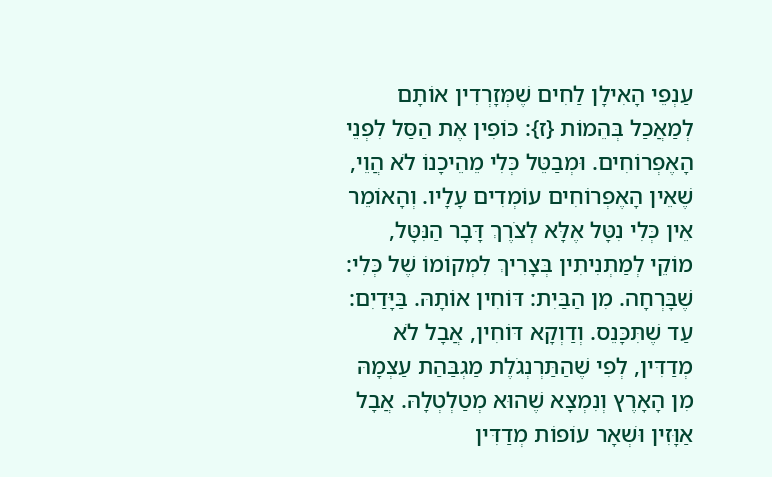עַנְפֵי הָאִילָן לַחִים שֶׁמְּזָרְדִין אוֹתָם לְמַאֲכַל בְּהֵמוֹת {ז}: כּוֹפִין אֶת הַסַּל לִפְנֵי הָאֶפְרוֹחִים. וּמְבַטֵּל כְּלִי מֵהֵיכָנוֹ לֹא הֲוֵי, שֶׁאֵין הָאֶפְרוֹחִים עוֹמְדִים עָלָיו. וְהָאוֹמֵר אֵין כְּלִי נִטָּל אֶלָּא לְצֹרֶךְ דָּבָר הַנִּטָּל, מוֹקֵי לְמַתְנִיתִין בְּצָרִיךְ לִמְקוֹמוֹ שֶׁל כְּלִי: שֶׁבָּרְחָה. מִן הַבַּיִת: דּוֹחִין אוֹתָהּ. בַּיָּדַיִם: עַד שֶׁתִּכָּנֵס. וְדַוְקָא דּוֹחִין, אֲבָל לֹא מְדַדִּין, לְפִי שֶׁהַתַּרְנְגֹלֶת מַגְבַּהַת עַצְמָהּ מִן הָאָרֶץ וְנִמְצָא שֶׁהוּא מְטַלְטְלָהּ. אֲבָל אַוָּזִין וּשְׁאָר עוֹפוֹת מְדַדִּין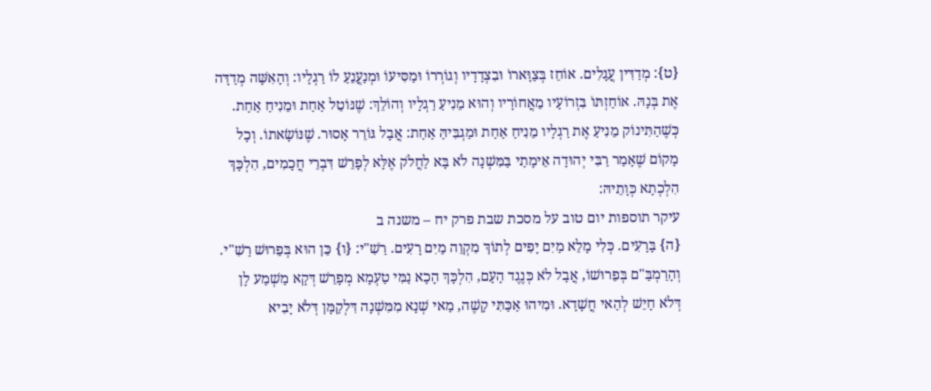{ט}: מְדַדִּין עֲגָלִים. אוֹחֵז בְּצַוָּארוֹ וּבִצְדָדָיו וְגוֹרְרוֹ וּמַסִּיעוֹ וּמְנַעֲנֵעַ לוֹ רַגְלָיו: וְהָאִשָּׁה מְדַדָּה אֶת בְּנָהּ. אוֹחַזְתּוֹ בִּזְרוֹעָיו מֵאֲחוֹרָיו וְהוּא מֵנִיעַ רַגְלָיו וְהוֹלֵךְ: שֶׁנּוֹטֵל אַחַת וּמֵנִיחַ אַחַת. כְּשֶׁהַתִּינוֹק מֵנִיעַ אֶת רַגְלָיו מֵנִיחַ אַחַת וּמַגְבִּיהַּ אַחַת: אֲבָל גּוֹרֵר אָסוּר. שֶׁנּוֹשָׂאתוֹ. וְכָל מָקוֹם שֶׁאָמַר רַבִּי יְהוּדָה אֵימָתַי בַּמִּשְׁנָה לֹא בָּא לַחֲלֹק אֶלָּא לְפָרֵשׁ דִּבְרֵי חֲכָמִים, הִלְכָּךְ הִלְכְתָא כְּוָתֵיהּ:
עיקר תוספות יום טוב על מסכת שבת פרק יח – משנה ב
{ה} בָּרָעִים. כְּלִי מָלֵא מַיִם יָפִים לְתוֹךְ מִקְוֵה מַיִם רָעִים. רַשִׁ"י: {ו} כֵּן הוּא בְּפֵרוּשׁ רַשִׁ"י. וְהָרַמְבַּ"ם בְּפֵרוּשׁוֹ, אֲבָל לֹא כְּנֶגֶד הָעָם, הִלְכָּךְ הָכָא נַמִּי טַעְמָא מְפָרֵשׁ דְּקָא מַשְׁמַע לָן דְּלֹא חָיֵשׁ לְהַאי חֲשָׁדָא. וּמִיהוּ אַכַּתִּי קָשֶׁה, מַאי שְׁנָא מִמִּשְׁנָה דִּלְקַמָּן דְּלֹא יָבִיא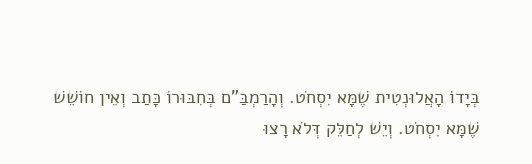בְּיָדוֹ הָאֲלוּנְטִית שֶׁמָּא יִסְחֹט. וְהָרַמְבַּ"ם בְּחִבּוּרוֹ כָּתַב וְאֵין חוֹשֵׁשׁ שֶׁמָּא יִסְחֹט. וְיֵשׁ לְחַלֵּק דְּלֹא רָצוּ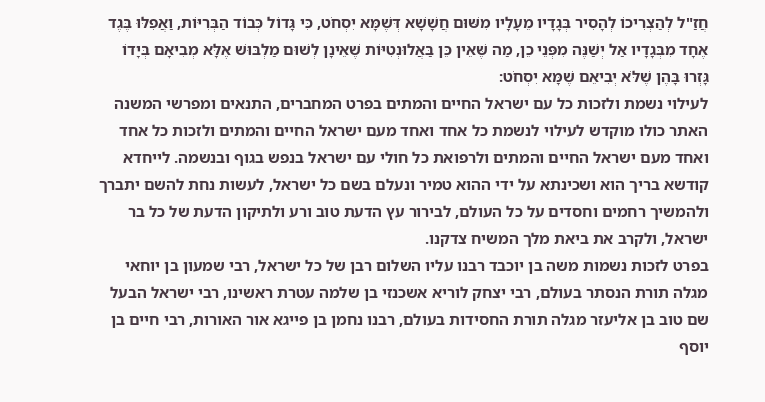חֲזַ"ל לְהַצְרִיכוֹ לְהָסִיר בְּגָדָיו מֵעָלָיו מִשּׁוּם חֲשָׁשָׁא דְּשֶׁמָּא יִסְחֹט, כִּי גָּדוֹל כְּבוֹד הַבְּרִיּוֹת, וַאֲפִלּוּ בֶּגֶד אֶחָד מִבְּגָדָיו אַל יְשַׁנֶּה מִפְּנֵי כֵן, מַה שֶּׁאֵין כֵּן בַּאֲלוּנְטִיּוֹת שֶׁאֵינָן לְשׁוּם מַלְבּוּשׁ אֶלָּא מְבִיאָם בְּיָדוֹ גָּזְרוּ בָּהֶן שֶׁלֹּא יְבִיאֵם שֶׁמָּא יִסְחֹט:
לעילוי נשמת ולזכות כל עם ישראל החיים והמתים בפרט המחברים, התנאים ומפרשי המשנה
האתר כולו מוקדש לעילוי לנשמת כל אחד ואחד מעם ישראל החיים והמתים ולזכות כל אחד ואחד מעם ישראל החיים והמתים ולרפואת כל חולי עם ישראל בנפש בגוף ובנשמה. לייחדא קודשא בריך הוא ושכינתא על ידי ההוא טמיר ונעלם בשם כל ישראל, לעשות נחת להשם יתברך ולהמשיך רחמים וחסדים על כל העולם, לבירור עץ הדעת טוב ורע ולתיקון הדעת של כל בר ישראל, ולקרב את ביאת מלך המשיח צדקנו.
בפרט לזכות נשמות משה בן יוכבד רבנו עליו השלום רבן של כל ישראל, רבי שמעון בן יוחאי מגלה תורת הנסתר בעולם, רבי יצחק לוריא אשכנזי בן שלמה עטרת ראשינו, רבי ישראל הבעל שם טוב בן אליעזר מגלה תורת החסידות בעולם, רבנו נחמן בן פייגא אור האורות, רבי חיים בן יוסף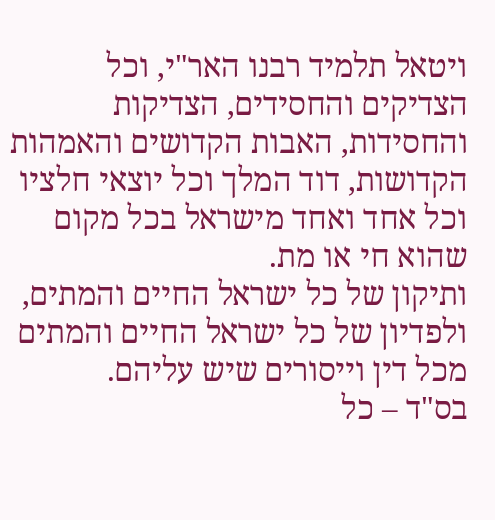ויטאל תלמיד רבנו האר"י, וכל הצדיקים והחסידים, הצדיקות והחסידות, האבות הקדושים והאמהות הקדושות, דוד המלך וכל יוצאי חלציו וכל אחד ואחד מישראל בכל מקום שהוא חי או מת.
ותיקון של כל ישראל החיים והמתים, ולפדיון של כל ישראל החיים והמתים מכל דין וייסורים שיש עליהם.
בס"ד – כל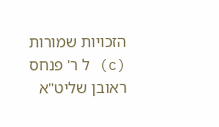הזכויות שמורות (c) ל ר' פנחס ראובן שליט"א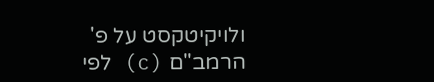ולויקיטקסט על פ' הרמב"ם (c) לפי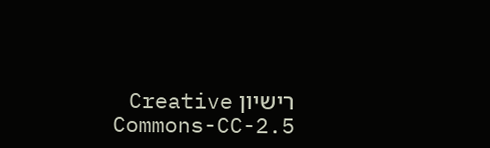רישיון Creative Commons-CC-2.5